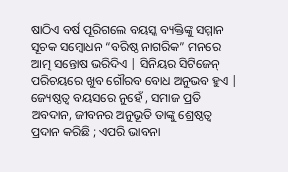ଷାଠିଏ ବର୍ଷ ପୂରିଗଲେ ବୟସ୍କ ବ୍ୟକ୍ତିଙ୍କୁ ସମ୍ମାନ ସୂଚକ ସମ୍ବୋଧନ “ବରିଷ୍ଠ ନାଗରିକ” ମନରେ ଆତ୍ମ ସନ୍ତୋଷ ଭରିଦିଏ | ସିନିୟର ସିଟିଜେନ୍ ପରିଚୟରେ ଖୁବ ଗୌରବ ବୋଧ ଅନୁଭବ ହୁଏ | ଜ୍ୟେଷ୍ଠତ୍ବ ବୟସରେ ନୁହେଁ , ସମାଜ ପ୍ରତି ଅବଦାନ, ଜୀବନର ଅନୁଭୂତି ତାଙ୍କୁ ଶ୍ରେଷ୍ଠତ୍ବ ପ୍ରଦାନ କରିଛି ; ଏପରି ଭାବନା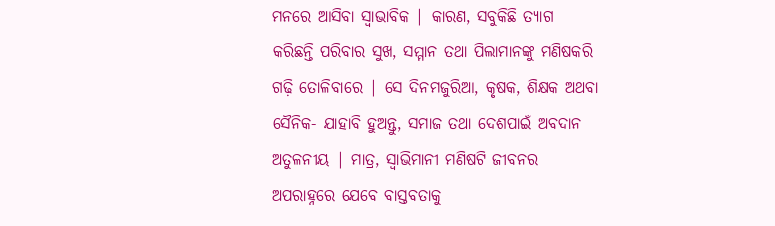ମନରେ ଆସିବା ସ୍ୱାଭାବିକ | କାରଣ, ସବୁକିଛି ତ୍ୟାଗ କରିଛନ୍ତି ପରିବାର ସୁଖ, ସମ୍ମାନ ତଥା ପିଲାମାନଙ୍କୁ ମଣିଷକରି ଗଢ଼ି ତୋଳିବାରେ | ସେ ଦିନମଜୁରିଆ, କୃଷକ, ଶିକ୍ଷକ ଅଥବା ସୈନିକ- ଯାହାବି ହୁଅନ୍ତୁ, ସମାଜ ତଥା ଦେଶପାଇଁ ଅବଦାନ ଅତୁଳନୀୟ | ମାତ୍ର, ସ୍ୱାଭିମାନୀ ମଣିଷଟି ଜୀବନର ଅପରାହ୍ନରେ ଯେବେ ବାସ୍ତବତାକୁ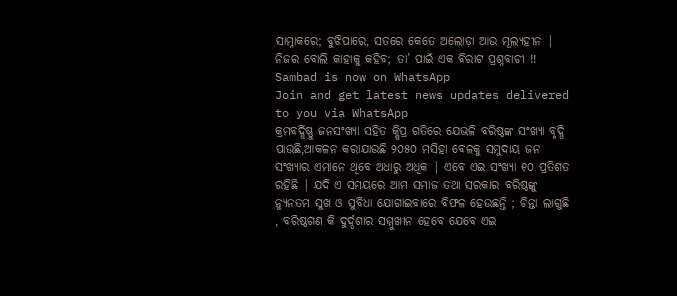ସାମ୍ନାକରେ; ବୁଝିପାରେ, ସତରେ କେତେ ଅଲୋଡ଼ା ଆଉ ମୂଲ୍ୟହୀନ | ନିଜର ବୋଲି କାହାକୁ କହିବ; ତା’ ପାଇଁ ଏକ ବିରାଟ ପ୍ରଶ୍ନବାଚୀ !!
Sambad is now on WhatsApp
Join and get latest news updates delivered to you via WhatsApp
କ୍ରମବର୍ଦ୍ଧିଷ୍ଣୁ ଜନସଂଖ୍ୟା ସହିତ କ୍ଷିପ୍ର ଗତିରେ ଯେଭଳି ବରିଷ୍ଠଙ୍କ ସଂଖ୍ୟା ବୃଦ୍ଧି ପାଉଛି,ଆକଳନ କରାଯାଉଛି ୨୦୫୦ ମସିହା ବେଳକୁ ସମୁଦାୟ ଜନ ସଂଖ୍ୟାର ଏମାନେ ଥିବେ ଅଧାରୁ ଅଧିକ | ଏବେ ଏଇ ସଂଖ୍ୟା ୧୦ ପ୍ରତିଶତ ରହିଛି | ଯଦି ଏ ସମୟରେ ଆମ ସମାଜ ତଥା ସରକାର ବରିଷ୍ଠଙ୍କୁ ନ୍ୟୁନତମ ସୁଖ ଓ ସୁବିଧା ଯୋଗାଇବାରେ ବିଫଳ ହେଉଛନ୍ତି ; ଚିନ୍ତା ଲାଗୁଛି , ବରିଷ୍ଠଗଣ କି ଦୁର୍ଦ୍ଦଶାର ସମ୍ମୁଖୀନ ହେବେ ଯେବେ ଏଇ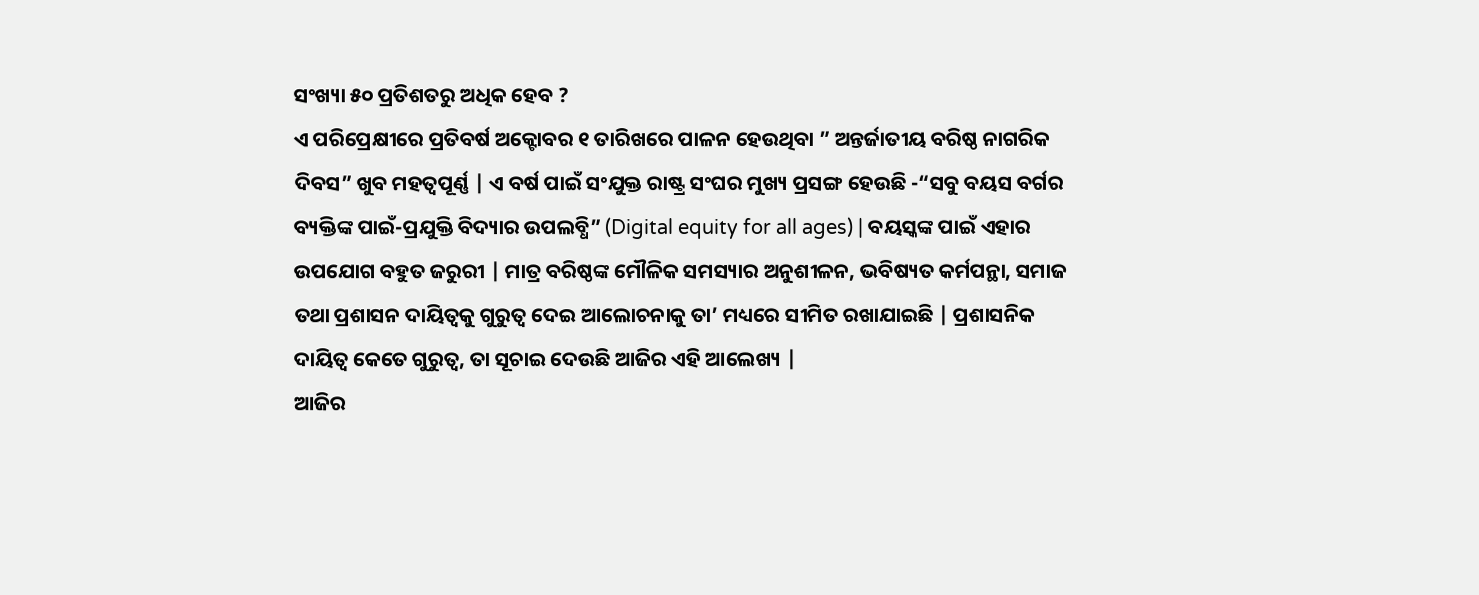ସଂଖ୍ୟା ୫୦ ପ୍ରତିଶତରୁ ଅଧିକ ହେବ ?
ଏ ପରିପ୍ରେକ୍ଷୀରେ ପ୍ରତିବର୍ଷ ଅକ୍ଟୋବର ୧ ତାରିଖରେ ପାଳନ ହେଉଥିବା ” ଅନ୍ତର୍ଜାତୀୟ ବରିଷ୍ଠ ନାଗରିକ ଦିବସ” ଖୁବ ମହତ୍ୱପୂର୍ଣ୍ଣ | ଏ ବର୍ଷ ପାଇଁ ସଂଯୁକ୍ତ ରାଷ୍ଟ୍ର ସଂଘର ମୁଖ୍ୟ ପ୍ରସଙ୍ଗ ହେଉଛି -“ସବୁ ବୟସ ବର୍ଗର ବ୍ୟକ୍ତିଙ୍କ ପାଇଁ-ପ୍ରଯୁକ୍ତି ବିଦ୍ୟାର ଉପଲବ୍ଧି” (Digital equity for all ages) | ବୟସ୍କଙ୍କ ପାଇଁ ଏହାର ଉପଯୋଗ ବହୁତ ଜରୁରୀ | ମାତ୍ର ବରିଷ୍ଠଙ୍କ ମୌଳିକ ସମସ୍ୟାର ଅନୁଶୀଳନ, ଭବିଷ୍ୟତ କର୍ମପନ୍ଥା, ସମାଜ ତଥା ପ୍ରଶାସନ ଦାୟିତ୍ୱକୁ ଗୁରୁତ୍ୱ ଦେଇ ଆଲୋଚନାକୁ ତା’ ମଧ୍ୟରେ ସୀମିତ ରଖାଯାଇଛି | ପ୍ରଶାସନିକ ଦାୟିତ୍ୱ କେତେ ଗୁରୁତ୍ୱ, ତା ସୂଚାଇ ଦେଉଛି ଆଜିର ଏହି ଆଲେଖ୍ୟ |
ଆଜିର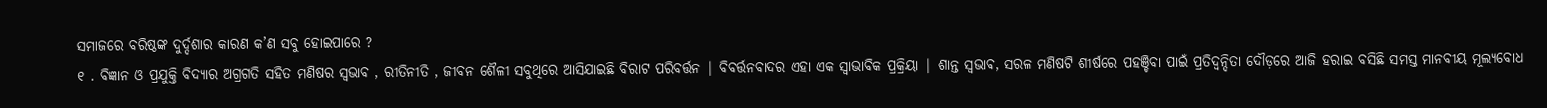ସମାଜରେ ବରିଷ୍ଠଙ୍କ ଦୁର୍ଦ୍ଦଶାର କାରଣ କ’ଣ ସବୁ ହୋଇପାରେ ?
୧ . ବିଜ୍ଞାନ ଓ ପ୍ରଯୁକ୍ତି ବିଦ୍ୟାର ଅଗ୍ରଗତି ସହିତ ମଣିଷର ସ୍ଵଭାବ , ରୀତିନୀତି , ଜୀବନ ଶୈଳୀ ସବୁଥିରେ ଆସିଯାଇଛି ବିରାଟ ପରିବର୍ତ୍ତନ | ବିବର୍ତ୍ତନବାଦର ଏହା ଏକ ସ୍ୱାଭାବିକ ପ୍ରକ୍ରିୟା | ଶାନ୍ତ ସ୍ଵଭାଵ, ସରଳ ମଣିଷଟି ଶୀର୍ଷରେ ପହଞ୍ଚିବା ପାଇଁ ପ୍ରତିଦ୍ଵନ୍ଦିତା ଦୌଡ଼ରେ ଆଜି ହରାଇ ବସିଛି ସମସ୍ତ ମାନବୀୟ ମୂଲ୍ୟବୋଧ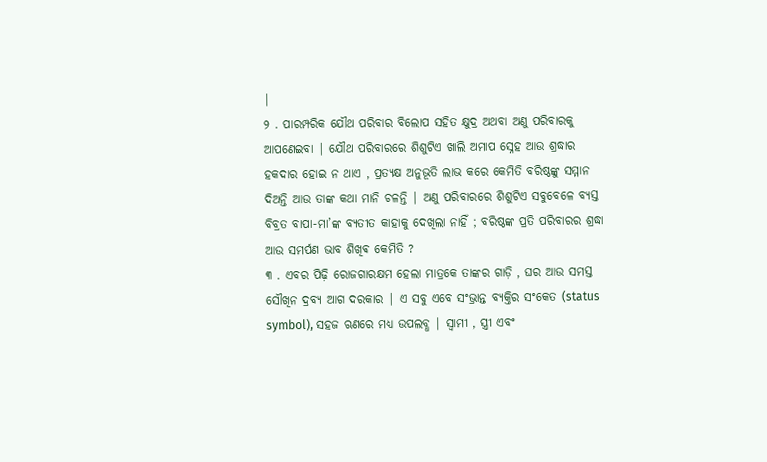|
୨ . ପାରମ୍ପରିକ ଯୌଥ ପରିବାର ବିଲୋପ ସହିତ କ୍ଷୁଦ୍ର ଅଥବା ଅଣୁ ପରିବାରକୁ ଆପଣେଇବା | ଯୌଥ ପରିବାରରେ ଶିଶୁଟିଏ ଖାଲି ଅମାପ ସ୍ନେହ ଆଉ ଶ୍ରଦ୍ଧାର ହକଦାର ହୋଇ ନ ଥାଏ , ପ୍ରତ୍ୟକ୍ଷ ଅନୁଭୂତି ଲାଭ କରେ କେମିତି ବରିଷ୍ଠଙ୍କୁ ସମ୍ମାନ ଦିଅନ୍ତି ଆଉ ତାଙ୍କ କଥା ମାନି ଚଳନ୍ତି | ଅଣୁ ପରିବାରରେ ଶିଶୁଟିଏ ସବୁବେଳେ ବ୍ୟସ୍ତ ବିବ୍ରତ ବାପା-ମା’ଙ୍କ ବ୍ୟତୀତ କାହାକୁ ଦେଖିଲା ନାହିଁ ; ବରିଷ୍ଠଙ୍କ ପ୍ରତି ପରିବାରର ଶ୍ରଦ୍ଧା ଆଉ ସମର୍ପଣ ଭାବ ଶିଖିଵ କେମିତି ?
୩ . ଏବର ପିଢ଼ି ରୋଜଗାରକ୍ଷମ ହେଲା ମାତ୍ରକେ ତାଙ୍କର ଗାଡ଼ି , ଘର ଆଉ ସମସ୍ତ ସୌଖିନ ଦ୍ରବ୍ୟ ଆଗ ଦରକାର | ଏ ସବୁ ଏବେ ସଂଭ୍ରାନ୍ତ ବ୍ୟକ୍ତିର ସଂକେତ (status symbol), ସହଜ ଋଣରେ ମଧ୍ୟ ଉପଲବ୍ଧ | ସ୍ୱାମୀ , ସ୍ତ୍ରୀ ଏବଂ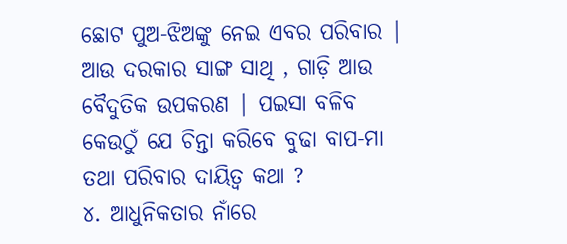ଛୋଟ ପୁଅ-ଝିଅଙ୍କୁ ନେଇ ଏବର ପରିବାର | ଆଉ ଦରକାର ସାଙ୍ଗ ସାଥି , ଗାଡ଼ି ଆଉ ବୈଦୁତିକ ଉପକରଣ | ପଇସା ବଳିବ କେଉଠୁଁ ଯେ ଚିନ୍ତା କରିବେ ବୁଢା ବାପ-ମା ତଥା ପରିବାର ଦାୟିତ୍ୱ କଥା ?
୪. ଆଧୁନିକତାର ନାଁରେ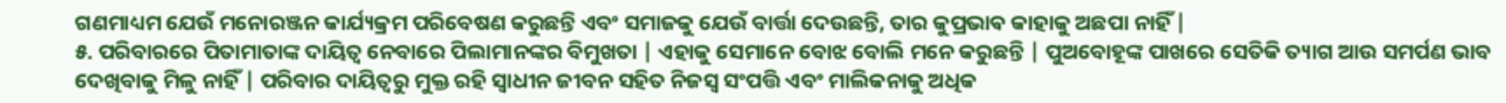ଗଣମାଧ୍ୟମ ଯେଉଁ ମନୋରଞ୍ଜନ କାର୍ଯ୍ୟକ୍ରମ ପରିବେଷଣ କରୁଛନ୍ତି ଏବଂ ସମାଜକୁ ଯେଉଁ ବାର୍ତ୍ତା ଦେଉଛନ୍ତି, ତାର କୁପ୍ରଭାଵ କାହାକୁ ଅଛପା ନାହିଁ |
୫. ପରିବାରରେ ପିତାମାତାଙ୍କ ଦାୟିତ୍ୱ ନେବାରେ ପିଲାମାନଙ୍କର ବିମୁଖତା | ଏହାକୁ ସେମାନେ ବୋଝ ବୋଲି ମନେ କରୁଛନ୍ତି | ପୁଅବୋହୂଙ୍କ ପାଖରେ ସେତିକି ତ୍ୟାଗ ଆଉ ସମର୍ପଣ ଭାବ ଦେଖିବାକୁ ମିଳୁ ନାହିଁ | ପରିବାର ଦାୟିତ୍ବରୁ ମୁକ୍ତ ରହି ସ୍ୱାଧୀନ ଜୀବନ ସହିତ ନିଜସ୍ୱ ସଂପତ୍ତି ଏବଂ ମାଲିକନାକୁ ଅଧିକ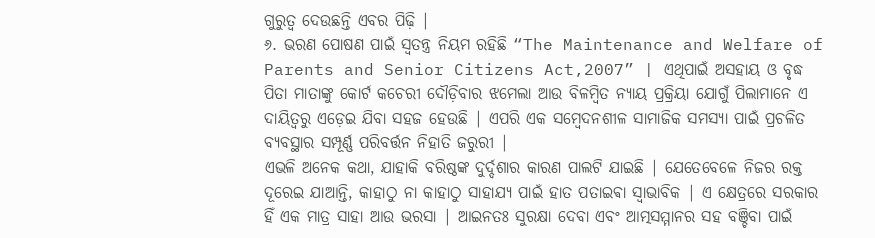ଗୁରୁତ୍ୱ ଦେଉଛନ୍ତି ଏବର ପିଢ଼ି |
୬. ଭରଣ ପୋଷଣ ପାଇଁ ସ୍ୱତନ୍ତ୍ର ନିୟମ ରହିଛି “The Maintenance and Welfare of Parents and Senior Citizens Act,2007” | ଏଥିପାଇଁ ଅସହାୟ ଓ ବୃଦ୍ଧ ପିତା ମାତାଙ୍କୁ କୋର୍ଟ କଚେରୀ ଦୌଡ଼ିବାର ଝମେଲା ଆଉ ବିଳମ୍ବିତ ନ୍ୟାୟ ପ୍ରକ୍ରିୟା ଯୋଗୁଁ ପିଲାମାନେ ଏ ଦାୟିତ୍ୱରୁ ଏଡ଼େଇ ଯିବା ସହଜ ହେଉଛି | ଏପରି ଏକ ସମ୍ବେଦନଶୀଳ ସାମାଜିକ ସମସ୍ୟା ପାଇଁ ପ୍ରଚଳିତ ବ୍ୟବସ୍ଥାର ସମ୍ପୂର୍ଣ୍ଣ ପରିବର୍ତ୍ତନ ନିହାତି ଜରୁରୀ |
ଏଭଳି ଅନେକ କଥା, ଯାହାକି ବରିଷ୍ଠଙ୍କ ଦୁର୍ଦ୍ଦଶାର କାରଣ ପାଲଟି ଯାଇଛି | ଯେତେବେଳେ ନିଜର ରକ୍ତ ଦୂରେଇ ଯାଆନ୍ତି, କାହାଠୁ ନା କାହାଠୁ ସାହାଯ୍ୟ ପାଇଁ ହାତ ପତାଇଵା ସ୍ୱାଭାବିକ | ଏ କ୍ଷେତ୍ରରେ ସରକାର ହିଁ ଏକ ମାତ୍ର ସାହା ଆଉ ଭରସା | ଆଇନତଃ ସୁରକ୍ଷା ଦେବା ଏବଂ ଆତ୍ମସମ୍ମାନର ସହ ବଞ୍ଚିବା ପାଇଁ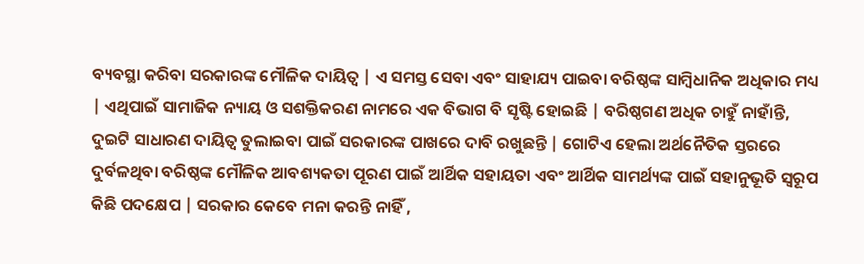ବ୍ୟବସ୍ଥା କରିବା ସରକାରଙ୍କ ମୌଳିକ ଦାୟିତ୍ୱ | ଏ ସମସ୍ତ ସେବା ଏବଂ ସାହାଯ୍ୟ ପାଇବା ବରିଷ୍ଠଙ୍କ ସାମ୍ବିଧାନିକ ଅଧିକାର ମଧ୍ୟ | ଏଥିପାଇଁ ସାମାଜିକ ନ୍ୟାୟ ଓ ସଶକ୍ତିକରଣ ନାମରେ ଏକ ବିଭାଗ ବି ସୃଷ୍ଟି ହୋଇଛି | ବରିଷ୍ଠଗଣ ଅଧିକ ଚାହୁଁ ନାହାଁନ୍ତି, ଦୁଇଟି ସାଧାରଣ ଦାୟିତ୍ୱ ତୁଲାଇବା ପାଇଁ ସରକାରଙ୍କ ପାଖରେ ଦାବି ରଖୁଛନ୍ତି | ଗୋଟିଏ ହେଲା ଅର୍ଥନୈତିକ ସ୍ତରରେ ଦୁର୍ବଳଥିବା ବରିଷ୍ଠଙ୍କ ମୌଳିକ ଆବଶ୍ୟକତା ପୂରଣ ପାଇଁ ଆର୍ଥିକ ସହାୟତା ଏବଂ ଆର୍ଥିକ ସାମର୍ଥ୍ୟଙ୍କ ପାଇଁ ସହାନୁଭୂତି ସ୍ୱରୂପ କିଛି ପଦକ୍ଷେପ | ସରକାର କେବେ ମନା କରନ୍ତି ନାହିଁ ,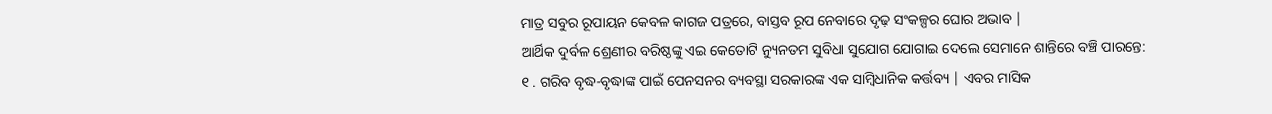ମାତ୍ର ସବୁର ରୂପାୟନ କେବଳ କାଗଜ ପତ୍ରରେ, ବାସ୍ତବ ରୂପ ନେବାରେ ଦୃଢ଼ ସଂକଳ୍ପର ଘୋର ଅଭାବ |
ଆର୍ଥିକ ଦୁର୍ବଳ ଶ୍ରେଣୀର ବରିଷ୍ଠଙ୍କୁ ଏଇ କେତୋଟି ନ୍ୟୁନତମ ସୁବିଧା ସୁଯୋଗ ଯୋଗାଇ ଦେଲେ ସେମାନେ ଶାନ୍ତିରେ ବଞ୍ଚି ପାରନ୍ତେ:
୧ . ଗରିବ ବୃଦ୍ଧ-ବୃଦ୍ଧାଙ୍କ ପାଇଁ ପେନସନର ବ୍ୟବସ୍ଥା ସରକାରଙ୍କ ଏକ ସାମ୍ବିଧାନିକ କର୍ତ୍ତବ୍ୟ | ଏବର ମାସିକ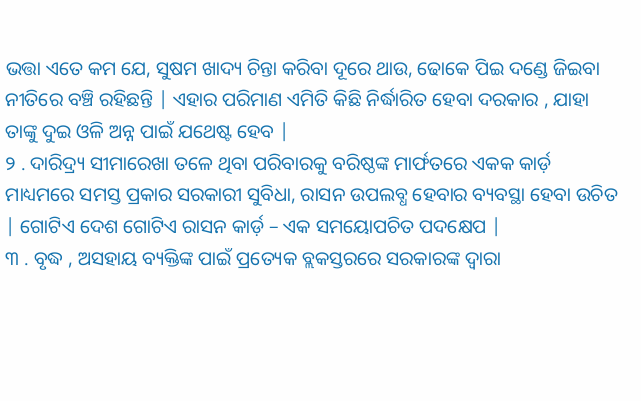ଭତ୍ତା ଏତେ କମ ଯେ, ସୁଷମ ଖାଦ୍ୟ ଚିନ୍ତା କରିବା ଦୂରେ ଥାଉ, ଢୋକେ ପିଇ ଦଣ୍ଡେ ଜିଇବା ନୀତିରେ ବଞ୍ଚି ରହିଛନ୍ତି | ଏହାର ପରିମାଣ ଏମିତି କିଛି ନିର୍ଦ୍ଧାରିତ ହେବା ଦରକାର , ଯାହା ତାଙ୍କୁ ଦୁଇ ଓଳି ଅନ୍ନ ପାଇଁ ଯଥେଷ୍ଟ ହେବ |
୨ . ଦାରିଦ୍ର୍ୟ ସୀମାରେଖା ତଳେ ଥିବା ପରିବାରକୁ ବରିଷ୍ଠଙ୍କ ମାର୍ଫତରେ ଏକକ କାର୍ଡ଼ ମାଧ୍ୟମରେ ସମସ୍ତ ପ୍ରକାର ସରକାରୀ ସୁବିଧା, ରାସନ ଉପଲବ୍ଧ ହେବାର ବ୍ୟବସ୍ଥା ହେବା ଉଚିତ | ଗୋଟିଏ ଦେଶ ଗୋଟିଏ ରାସନ କାର୍ଡ଼ – ଏକ ସମୟୋପଚିତ ପଦକ୍ଷେପ |
୩ . ବୃଦ୍ଧ , ଅସହାୟ ବ୍ୟକ୍ତିଙ୍କ ପାଇଁ ପ୍ରତ୍ୟେକ ବ୍ଲକସ୍ତରରେ ସରକାରଙ୍କ ଦ୍ୱାରା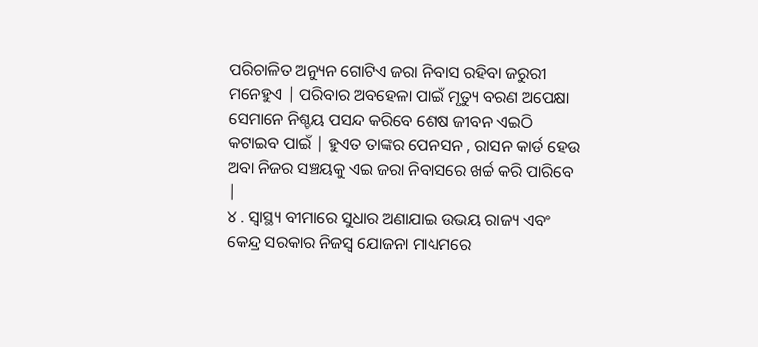ପରିଚାଳିତ ଅନ୍ୟୁନ ଗୋଟିଏ ଜରା ନିବାସ ରହିବା ଜରୁରୀ ମନେହୁଏ | ପରିବାର ଅବହେଳା ପାଇଁ ମୃତ୍ୟୁ ବରଣ ଅପେକ୍ଷା ସେମାନେ ନିଶ୍ଚୟ ପସନ୍ଦ କରିବେ ଶେଷ ଜୀବନ ଏଇଠି କଟାଇବ ପାଇଁ | ହୁଏତ ତାଙ୍କର ପେନସନ , ରାସନ କାର୍ଡ ହେଉ ଅବା ନିଜର ସଞ୍ଚୟକୁ ଏଇ ଜରା ନିବାସରେ ଖର୍ଚ୍ଚ କରି ପାରିବେ |
୪ . ସ୍ୱାସ୍ଥ୍ୟ ବୀମାରେ ସୁଧାର ଅଣାଯାଇ ଉଭୟ ରାଜ୍ୟ ଏବଂ କେନ୍ଦ୍ର ସରକାର ନିଜସ୍ୱ ଯୋଜନା ମାଧ୍ୟମରେ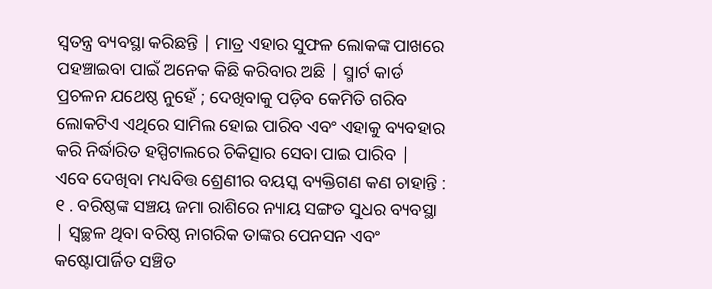ସ୍ୱତନ୍ତ୍ର ବ୍ୟବସ୍ଥା କରିଛନ୍ତି | ମାତ୍ର ଏହାର ସୁଫଳ ଲୋକଙ୍କ ପାଖରେ ପହଞ୍ଚାଇବା ପାଇଁ ଅନେକ କିଛି କରିବାର ଅଛି | ସ୍ମାର୍ଟ କାର୍ଡ ପ୍ରଚଳନ ଯଥେଷ୍ଠ ନୁହେଁ ; ଦେଖିବାକୁ ପଡ଼ିବ କେମିତି ଗରିବ ଲୋକଟିଏ ଏଥିରେ ସାମିଲ ହୋଇ ପାରିବ ଏବଂ ଏହାକୁ ବ୍ୟବହାର କରି ନିର୍ଦ୍ଧାରିତ ହସ୍ପିଟାଲରେ ଚିକିତ୍ସାର ସେବା ପାଇ ପାରିବ |
ଏବେ ଦେଖିବା ମଧ୍ୟବିତ୍ତ ଶ୍ରେଣୀର ବୟସ୍କ ବ୍ୟକ୍ତିଗଣ କଣ ଚାହାନ୍ତି :
୧ . ବରିଷ୍ଠଙ୍କ ସଞ୍ଚୟ ଜମା ରାଶିରେ ନ୍ୟାୟ ସଙ୍ଗତ ସୁଧର ବ୍ୟବସ୍ଥା | ସ୍ୱଚ୍ଛଳ ଥିବା ବରିଷ୍ଠ ନାଗରିକ ତାଙ୍କର ପେନସନ ଏବଂ କଷ୍ଟୋପାର୍ଜିତ ସଞ୍ଚିତ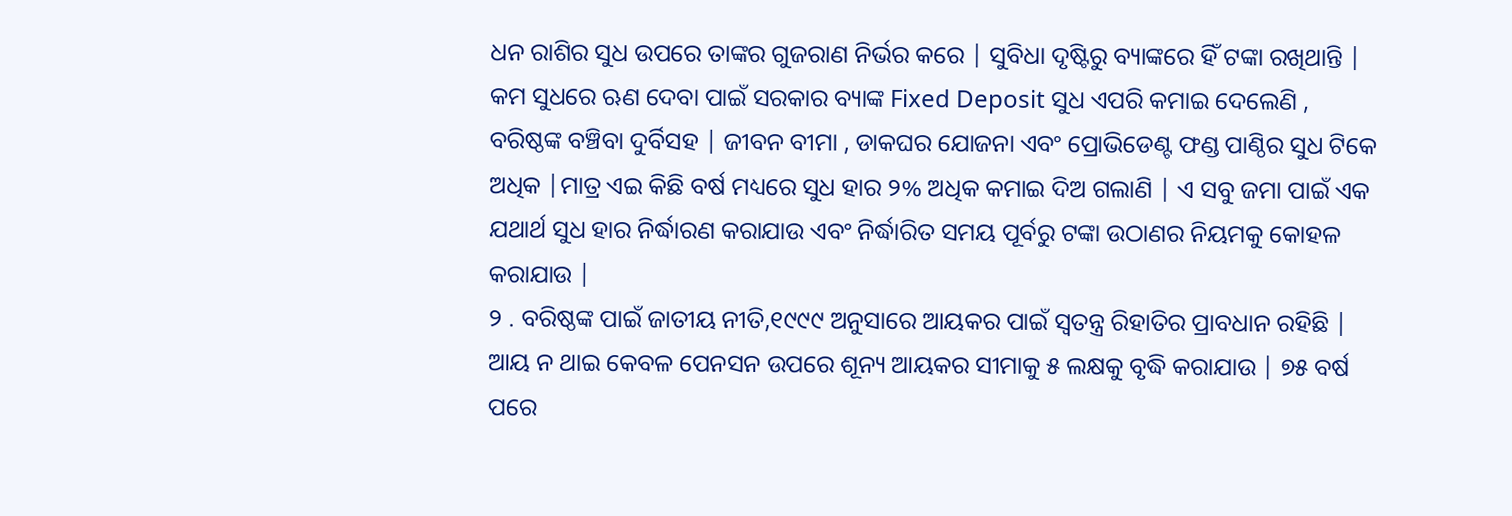ଧନ ରାଶିର ସୁଧ ଉପରେ ତାଙ୍କର ଗୁଜରାଣ ନିର୍ଭର କରେ | ସୁବିଧା ଦୃଷ୍ଟିରୁ ବ୍ୟାଙ୍କରେ ହିଁ ଟଙ୍କା ରଖିଥାନ୍ତି | କମ ସୁଧରେ ଋଣ ଦେବା ପାଇଁ ସରକାର ବ୍ୟାଙ୍କ Fixed Deposit ସୁଧ ଏପରି କମାଇ ଦେଲେଣି , ବରିଷ୍ଠଙ୍କ ବଞ୍ଚିବା ଦୁର୍ବିସହ | ଜୀବନ ବୀମା , ଡାକଘର ଯୋଜନା ଏବଂ ପ୍ରୋଭିଡେଣ୍ଟ ଫଣ୍ଡ ପାଣ୍ଠିର ସୁଧ ଟିକେ ଅଧିକ |ମାତ୍ର ଏଇ କିଛି ବର୍ଷ ମଧ୍ୟରେ ସୁଧ ହାର ୨% ଅଧିକ କମାଇ ଦିଅ ଗଲାଣି | ଏ ସବୁ ଜମା ପାଇଁ ଏକ ଯଥାର୍ଥ ସୁଧ ହାର ନିର୍ଦ୍ଧାରଣ କରାଯାଉ ଏବଂ ନିର୍ଦ୍ଧାରିତ ସମୟ ପୂର୍ବରୁ ଟଙ୍କା ଉଠାଣର ନିୟମକୁ କୋହଳ କରାଯାଉ |
୨ . ବରିଷ୍ଠଙ୍କ ପାଇଁ ଜାତୀୟ ନୀତି,୧୯୯୯ ଅନୁସାରେ ଆୟକର ପାଇଁ ସ୍ୱତନ୍ତ୍ର ରିହାତିର ପ୍ରାବଧାନ ରହିଛି | ଆୟ ନ ଥାଇ କେବଳ ପେନସନ ଉପରେ ଶୂନ୍ୟ ଆୟକର ସୀମାକୁ ୫ ଲକ୍ଷକୁ ବୃଦ୍ଧି କରାଯାଉ | ୭୫ ବର୍ଷ ପରେ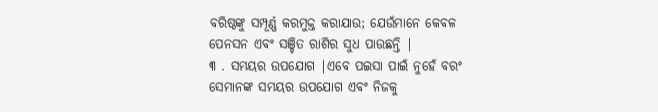ବରିଷ୍ଠଙ୍କୁ ସମ୍ପୂର୍ଣ୍ଣ କରମୁକ୍ତ କରାଯାଉ; ଯେଉଁମାନେ କେବଳ ପେନସନ ଏବଂ ସଞ୍ଚିତ ରାଶିର ସୁଧ ପାଉଛନ୍ତି |
୩ . ସମୟର ଉପଯୋଗ |ଏବେ ପଇସା ପାଇଁ ନୁହେଁ ବରଂ ସେମାନଙ୍କ ସମୟର ଉପଯୋଗ ଏବଂ ନିଜକୁ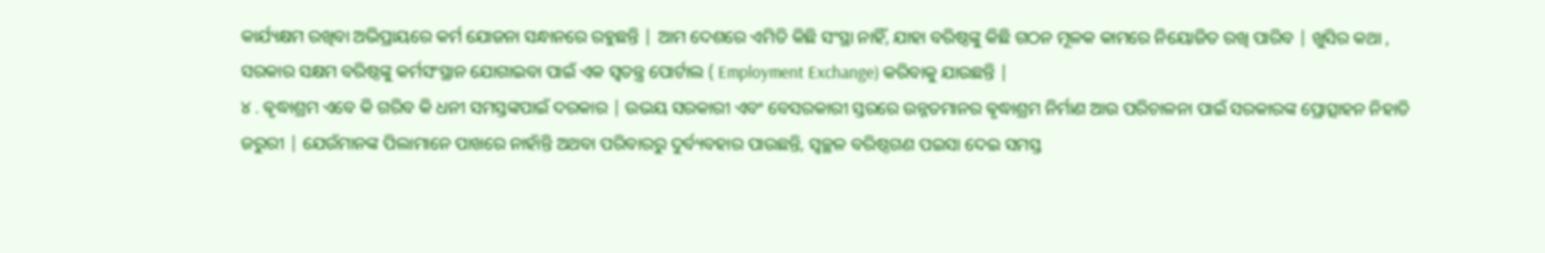କାର୍ଯ୍ୟକ୍ଷମ ରଖିବା ଅଭିପ୍ରାୟରେ କର୍ମ ଯୋଜନା ସନ୍ଧାନରେ ରହୁଛନ୍ତି | ଆମ ଦେଶରେ ଏମିତି କିଛି ସଂସ୍ଥା ନାହିଁ, ଯାହା ବରିଷ୍ଠଙ୍କୁ କିଛି ଗଠନ ମୂଳକ କାମରେ ନିୟୋଜିତ ରଖି ପାରିବ | ଖୁସିର କଥା , ସରକାର ସକ୍ଷମ ବରିଷ୍ଠଙ୍କୁ କର୍ମସଂସ୍ଥାନ ଯୋଗାଇବା ପାଇଁ ଏକ ସ୍ୱତନ୍ତ୍ର ପୋର୍ଟାଲ ( Employment Exchange) କରିବାକୁ ଯାଉଛନ୍ତି |
୪ . ଵୃଦ୍ଧାଶ୍ରମ ଏବେ କି ଗରିବ କି ଧନୀ ସମସ୍ତଙ୍କପାଇଁ ଦରକାର | ଉଭୟ ସରକାରୀ ଏବଂ ବେସରକାରୀ ସ୍ତରରେ ଉନ୍ନତମାନର ଵୃଦ୍ଧାଶ୍ରମ ନିର୍ମାଣ ଆଉ ପରିଚାଳନା ପାଇଁ ସରକାରଙ୍କ ପ୍ରୋତ୍ସାହନ ନିହାତି ଜରୁରୀ | ଯେଉଁମାନଙ୍କ ପିଲାମାନେ ପାଖରେ ନାହାଁନ୍ତି ଅଥବା ପରିବାରରୁ ଦୁର୍ବ୍ୟବହାର ପାଉଛନ୍ତି, ସ୍ୱଚ୍ଛଳ ବରିଷ୍ଠଗଣ ପଇସା ଦେଇ ସମସ୍ତ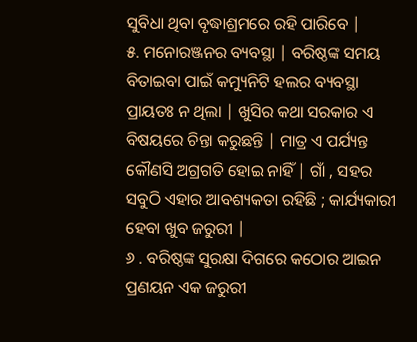ସୁବିଧା ଥିବା ବୃଦ୍ଧାଶ୍ରମରେ ରହି ପାରିବେ |
୫. ମନୋରଞ୍ଜନର ବ୍ୟବସ୍ଥା | ବରିଷ୍ଠଙ୍କ ସମୟ ବିତାଇବା ପାଇଁ କମ୍ୟୁନିଟି ହଲର ବ୍ୟବସ୍ଥା ପ୍ରାୟତଃ ନ ଥିଲା | ଖୁସିର କଥା ସରକାର ଏ ବିଷୟରେ ଚିନ୍ତା କରୁଛନ୍ତି | ମାତ୍ର ଏ ପର୍ଯ୍ୟନ୍ତ କୌଣସି ଅଗ୍ରଗତି ହୋଇ ନାହିଁ | ଗାଁ , ସହର ସବୁଠି ଏହାର ଆବଶ୍ୟକତା ରହିଛି ; କାର୍ଯ୍ୟକାରୀ ହେବା ଖୁବ ଜରୁରୀ |
୬ . ବରିଷ୍ଠଙ୍କ ସୁରକ୍ଷା ଦିଗରେ କଠୋର ଆଇନ ପ୍ରଣୟନ ଏକ ଜରୁରୀ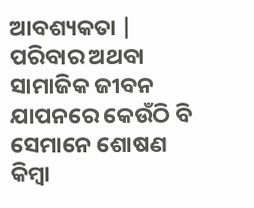ଆବଶ୍ୟକତା | ପରିବାର ଅଥବା ସାମାଜିକ ଜୀବନ ଯାପନରେ କେଉଁଠି ବି ସେମାନେ ଶୋଷଣ କିମ୍ବା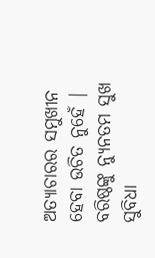ଅତ୍ୟାଚାରର ସମୁଖୀନ ହେବା ଉଚିତ ନୁହେଁ | ବରିଷ୍ଠଙ୍କୁ ନ୍ୟୁନତମ ସୁଖ ସୁବିଧା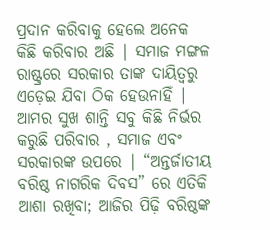ପ୍ରଦାନ କରିବାକୁ ହେଲେ ଅନେକ କିଛି କରିବାର ଅଛି | ସମାଜ ମଙ୍ଗଳ ରାଷ୍ଟ୍ରରେ ସରକାର ତାଙ୍କ ଦାୟିତ୍ବରୁ ଏଡ଼େଇ ଯିବା ଠିକ ହେଉନାହିଁ |
ଆମର ସୁଖ ଶାନ୍ତି ସବୁ କିଛି ନିର୍ଭର କରୁଛି ପରିବାର , ସମାଜ ଏବଂ ସରକାରଙ୍କ ଉପରେ | “ଅନ୍ତର୍ଜାତୀୟ ବରିଷ୍ଠ ନାଗରିକ ଦିବସ” ରେ ଏତିକି ଆଶା ରଖିବା; ଆଜିର ପିଢ଼ି ବରିଷ୍ଠଙ୍କ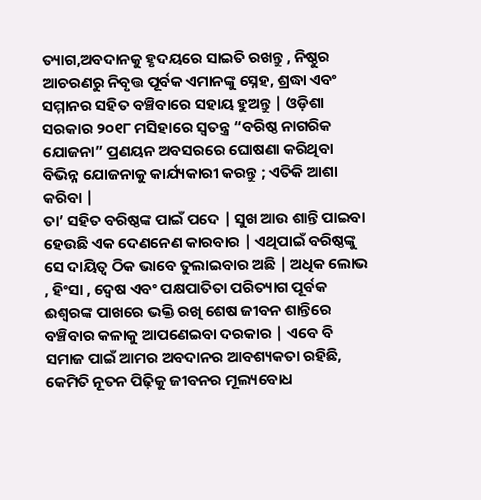ତ୍ୟାଗ,ଅବଦାନକୁ ହୃଦୟରେ ସାଇତି ରଖନ୍ତୁ , ନିଷ୍ଠୁର ଆଚରଣରୁ ନିବୃତ୍ତ ପୂର୍ବକ ଏମାନଙ୍କୁ ସ୍ନେହ, ଶ୍ରଦ୍ଧା ଏବଂ ସମ୍ମାନର ସହିତ ବଞ୍ଚିବାରେ ସହାୟ ହୁଅନ୍ତୁ | ଓଡ଼ିଶା ସରକାର ୨୦୧୮ ମସିହାରେ ସ୍ୱତନ୍ତ୍ର “ବରିଷ୍ଠ ନାଗରିକ ଯୋଜନା” ପ୍ରଣୟନ ଅବସରରେ ଘୋଷଣା କରିଥିବା ବିଭିନ୍ନ ଯୋଜନାକୁ କାର୍ଯ୍ୟକାରୀ କରନ୍ତୁ ; ଏତିକି ଆଶା କରିବା |
ତା’ ସହିତ ବରିଷ୍ଠଙ୍କ ପାଇଁ ପଦେ | ସୁଖ ଆଉ ଶାନ୍ତି ପାଇବା ହେଉଛି ଏକ ଦେଣନେଣ କାରବାର | ଏଥିପାଇଁ ବରିଷ୍ଠଙ୍କୁ ସେ ଦାୟିତ୍ୱ ଠିକ ଭାବେ ତୁଲାଇବାର ଅଛି | ଅଧିକ ଲୋଭ , ହିଂସା , ଦ୍ୱେଷ ଏବଂ ପକ୍ଷପାତିତା ପରିତ୍ୟାଗ ପୂର୍ବକ ଈଶ୍ୱରଙ୍କ ପାଖରେ ଭକ୍ତି ରଖି ଶେଷ ଜୀବନ ଶାନ୍ତିରେ ବଞ୍ଚିବାର କଳାକୁ ଆପଣେଇବା ଦରକାର | ଏବେ ବି ସମାଜ ପାଇଁ ଆମର ଅବଦାନର ଆବଶ୍ୟକତା ରହିଛି, କେମିତି ନୂତନ ପିଢ଼ିକୁ ଜୀବନର ମୂଲ୍ୟବୋଧ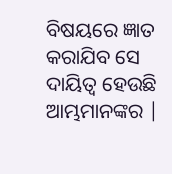ବିଷୟରେ ଜ୍ଞାତ କରାଯିବ ସେ ଦାୟିତ୍ୱ ହେଉଛି ଆମ୍ଭମାନଙ୍କର |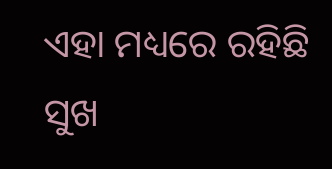ଏହା ମଧ୍ୟରେ ରହିଛି ସୁଖ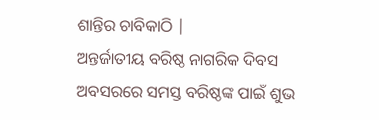ଶାନ୍ତିର ଚାବିକାଠି |
ଅନ୍ତର୍ଜାତୀୟ ବରିଷ୍ଠ ନାଗରିକ ଦିବସ ଅବସରରେ ସମସ୍ତ ବରିଷ୍ଠଙ୍କ ପାଇଁ ଶୁଭ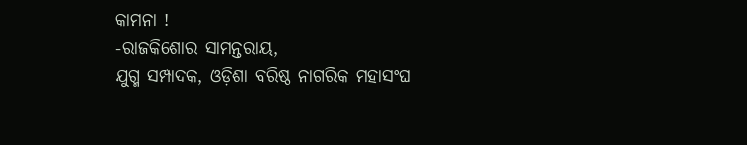କାମନା !
-ରାଜକିଶୋର ସାମନ୍ତରାୟ,
ଯୁଗ୍ମ ସମ୍ପାଦକ, ଓଡ଼ିଶା ବରିଷ୍ଠ ନାଗରିକ ମହାସଂଘ